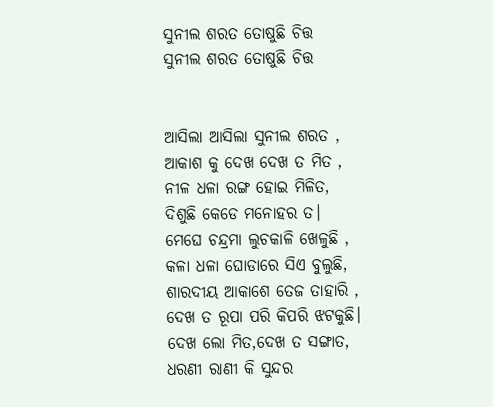ସୁନୀଲ ଶରତ ତୋଷୁଛି ଚିତ୍ତ
ସୁନୀଲ ଶରତ ତୋଷୁଛି ଚିତ୍ତ


ଆସିଲା ଆସିଲା ସୁନୀଲ ଶରତ ,
ଆକାଶ କୁ ଦେଖ ଦେଖ ତ ମିତ ,
ନୀଳ ଧଳା ରଙ୍ଗ ହୋଇ ମିଳିତ,
ଦିଶୁଛି କେଡେ ମନୋହର ତ।
ମେଘେ ଚନ୍ଦ୍ରମା ଲୁଚକାଳି ଖେଳୁଛି ,
କଳା ଧଳା ଘୋଡାରେ ସିଏ ବୁଲୁଛି,
ଶାରଦୀୟ ଆକାଶେ ତେଜ ତାହାରି ,
ଦେଖ ତ ରୂପା ପରି କିପରି ଝଟକୁଛି।
ଦେଖ ଲୋ ମିତ,ଦେଖ ତ ସଙ୍ଗାତ,
ଧରଣୀ ରାଣୀ କି ସୁନ୍ଦର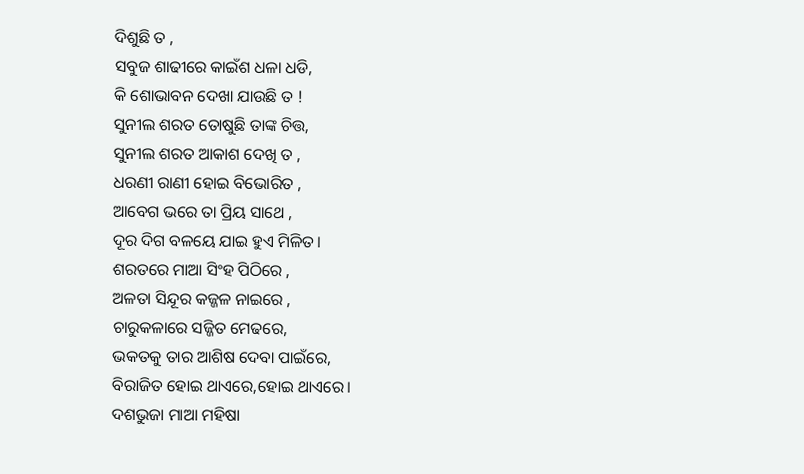ଦିଶୁଛି ତ ,
ସବୁଜ ଶାଢୀରେ କାଇଁଶ ଧଳା ଧଡି,
କି ଶୋଭାବନ ଦେଖା ଯାଉଛି ତ !
ସୁନୀଲ ଶରତ ତୋଷୁଛି ତାଙ୍କ ଚିତ୍ତ,
ସୁନୀଲ ଶରତ ଆକାଶ ଦେଖି ତ ,
ଧରଣୀ ରାଣୀ ହୋଇ ବିଭୋରିତ ,
ଆବେଗ ଭରେ ତା ପ୍ରିୟ ସାଥେ ,
ଦୂର ଦିଗ ବଳୟେ ଯାଇ ହୁଏ ମିଳିତ।
ଶରତରେ ମାଆ ସିଂହ ପିଠିରେ ,
ଅଳତା ସିନ୍ଦୂର କଜ୍ଜଳ ନାଇରେ ,
ଚାରୁକଳାରେ ସଜ୍ଜିତ ମେଢରେ,
ଭକତକୁ ତାର ଆଶିଷ ଦେବା ପାଇଁରେ,
ବିରାଜିତ ହୋଇ ଥାଏରେ,ହୋଇ ଥାଏରେ।
ଦଶଭୁଜା ମାଆ ମହିଷା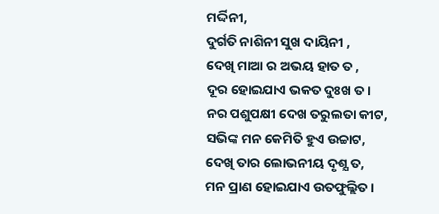ମର୍ଦ୍ଦିନୀ,
ଦୁର୍ଗତି ନାଶିନୀ ସୁଖ ଦାୟିନୀ ,
ଦେଖି ମାଆ ର ଅଭୟ ହାତ ତ ,
ଦୂର ହୋଇଯାଏ ଭକତ ଦୁଃଖ ତ।
ନର ପଶୁପକ୍ଷୀ ଦେଖ ତରୁଲତା କୀଟ,
ସଭିଙ୍କ ମନ କେମିତି ହୁଏ ଉଚ୍ଚାଟ,
ଦେଖି ତାର ଲୋଭନୀୟ ଦୃଶ୍ଯ ତ,
ମନ ପ୍ରାଣ ହୋଇଯାଏ ଉତଫୁଲ୍ଲିତ।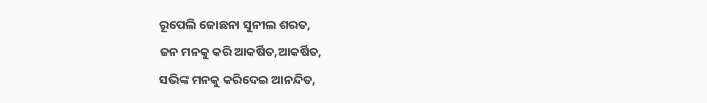ରୂପେଲି ଜୋଛନା ସୁନୀଲ ଶରତ,
ଜନ ମନକୁ କରି ଆକର୍ଷିତ,ଆକର୍ଷିତ,
ସଭିଙ୍କ ମନକୁ କରିଦେଇ ଆନନ୍ଦିତ,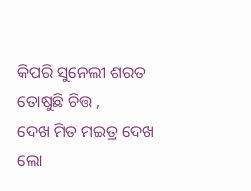କିପରି ସୁନେଲୀ ଶରତ ତୋଷୁଛି ଚିତ୍ତ ,
ଦେଖ ମିତ ମଇତ୍ର ଦେଖ ଲୋ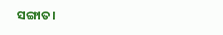ସଙ୍ଗାତ।